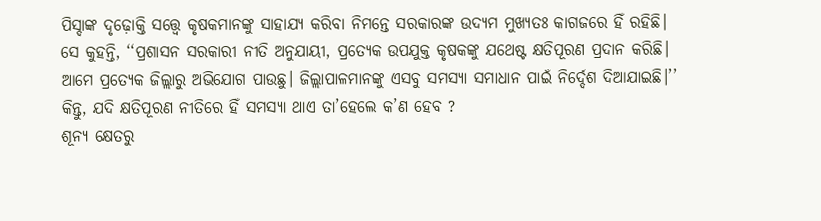ପିସ୍ଦାଙ୍କ ଦୃଢ଼ୋକ୍ତି ସତ୍ତ୍ୱେ କୃଷକମାନଙ୍କୁ ସାହାଯ୍ୟ କରିବା ନିମନ୍ତେ ସରକାରଙ୍କ ଉଦ୍ୟମ ମୁଖ୍ୟତଃ କାଗଜରେ ହିଁ ରହିଛି।
ସେ କୁହନ୍ତି, ‘‘ପ୍ରଶାସନ ସରକାରୀ ନୀତି ଅନୁଯାୟୀ, ପ୍ରତ୍ୟେକ ଉପଯୁକ୍ତ କୃଷକଙ୍କୁ ଯଥେଷ୍ଟ କ୍ଷତିପୂରଣ ପ୍ରଦାନ କରିଛି। ଆମେ ପ୍ରତ୍ୟେକ ଜିଲ୍ଲାରୁ ଅଭିଯୋଗ ପାଉଛୁ। ଜିଲ୍ଲାପାଳମାନଙ୍କୁ ଏସବୁ ସମସ୍ୟା ସମାଧାନ ପାଇଁ ନିର୍ଦ୍ଦେଶ ଦିଆଯାଇଛି।’’
କିନ୍ତୁ, ଯଦି କ୍ଷତିପୂରଣ ନୀତିରେ ହିଁ ସମସ୍ୟା ଥାଏ ତା’ହେଲେ କ’ଣ ହେବ ?
ଶୂନ୍ୟ କ୍ଷେତରୁ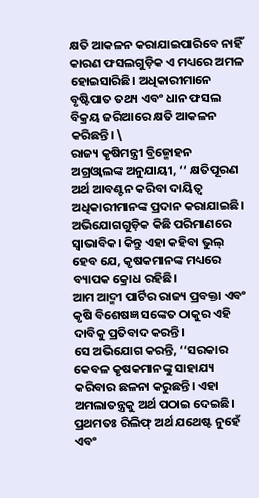କ୍ଷତି ଆକଳନ କରାଯାଇପାରିବେ ନାହିଁ କାରଣ ଫସଲଗୁଡ଼ିକ ଏ ମଧ୍ୟରେ ଅମଳ ହୋଇସାରିଛି। ଅଧିକାରୀମାନେ ବୃଷ୍ଟିପାତ ତଥ୍ୟ ଏବଂ ଧାନ ଫସଲ ବିକ୍ରୟ ଜରିଆରେ କ୍ଷତି ଆକଳନ କରିଛନ୍ତି। \
ରାଜ୍ୟ କୃଷିମନ୍ତ୍ରୀ ବ୍ରିଜ୍ମୋହନ ଅଗ୍ରଓ୍ୱାଲଙ୍କ ଅନୁଯାୟୀ, ‘‘ କ୍ଷତିପୂରଣ ଅର୍ଥ ଆବଣ୍ଟନ କରିବା ଦାୟିତ୍ୱ ଅଧିକାରୀମାନଙ୍କ ପ୍ରଦାନ କରାଯାଇଛି। ଅଭିଯୋଗଗୁଡ଼ିକ କିଛି ପରିମାଣରେ ସ୍ୱାଭାବିକ। କିନ୍ତୁ ଏହା କହିବା ଭୁଲ୍ ହେବ ଯେ, କୃଷକମାନଙ୍କ ମଧ୍ୟରେ ବ୍ୟାପକ କ୍ରୋଧ ରହିଛି।
ଆମ ଆଦ୍ମୀ ପାର୍ଟିର ରାଜ୍ୟ ପ୍ରବକ୍ତା ଏବଂ କୃଷି ବିଶେଷଜ୍ଞ ସଙ୍କେତ ଠାକୁର ଏହି ଦାବିକୁ ପ୍ରତିବାଦ କରନ୍ତି।
ସେ ଅଭିଯୋଗ କରନ୍ତି, ‘‘ସରକାର କେବଳ କୃଷକମାନଙ୍କୁ ସାହାଯ୍ୟ କରିବାର ଛଳନା କରୁଛନ୍ତି। ଏହା ଅମଲାତନ୍ତ୍ରକୁ ଅର୍ଥ ପଠାଇ ଦେଇଛି। ପ୍ରଥମତଃ ରିଲିଫ୍ ଅର୍ଥ ଯଥେଷ୍ଟ ନୁହେଁ ଏବଂ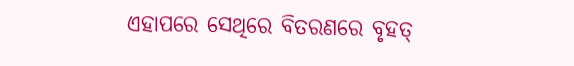ଏହାପରେ ସେଥିରେ ବିତରଣରେ ବୃହତ୍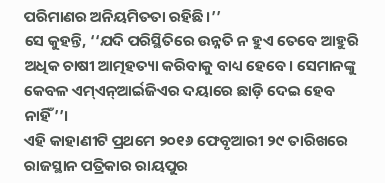ପରିମାଣର ଅନିୟମିତତା ରହିଛି।’’
ସେ କୁହନ୍ତି, ‘‘ଯଦି ପରିସ୍ଥିତିରେ ଉନ୍ନତି ନ ହୁଏ ତେବେ ଆହୁରି ଅଧିକ ଚାଷୀ ଆତ୍ମହତ୍ୟା କରିବାକୁ ବାଧ୍ୟ ହେବେ। ସେମାନଙ୍କୁ କେବଳ ଏମ୍ଏନ୍ଆର୍ଇଜିଏର ଦୟାରେ ଛାଡ଼ି ଦେଇ ହେବ ନାହିଁ’’।
ଏହି କାହାଣୀଟି ପ୍ରଥମେ ୨୦୧୬ ଫେବୃଆରୀ ୨୯ ତାରିଖରେ ରାଜସ୍ଥାନ ପତ୍ରିକାର ରାୟପୁର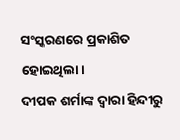ସଂସ୍କରଣରେ ପ୍ରକାଶିତ ହୋଇଥିଲା।
ଦୀପକ ଶର୍ମାଙ୍କ ଦ୍ୱାରା ହିନ୍ଦୀରୁ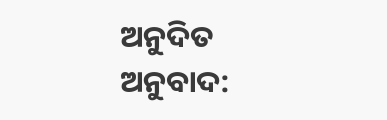ଅନୁଦିତ
ଅନୁବାଦ: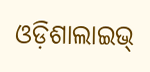ଓଡ଼ିଶାଲାଇଭ୍